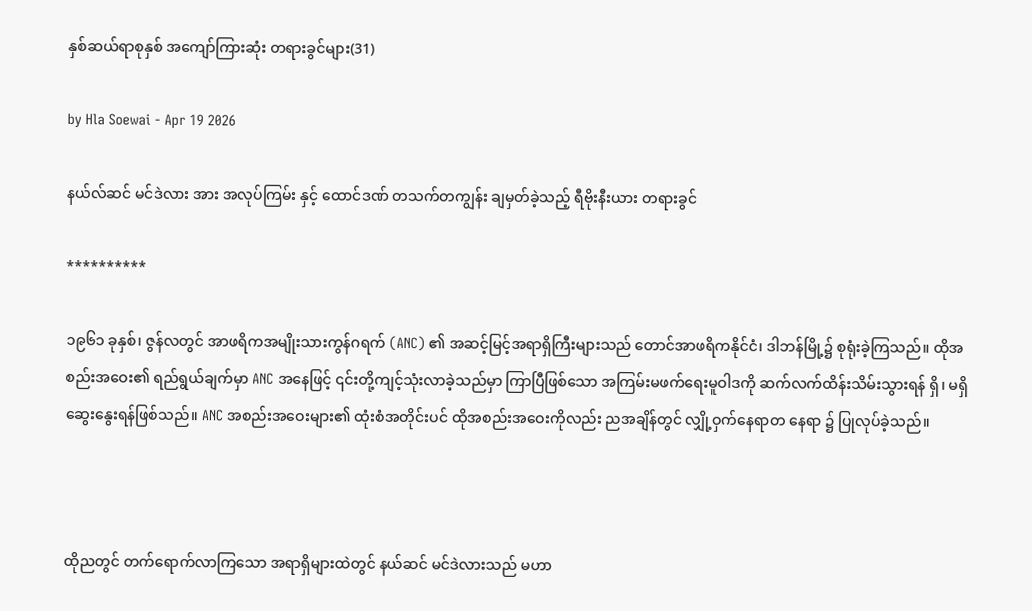နှစ်ဆယ်ရာစုနှစ် အကျော်ကြားဆုံး တရားခွင်များ(31)

by Hla Soewai - Apr 19 2026

နယ်လ်ဆင် မင်ဒဲလား အား အလုပ်ကြမ်း နှင့် ထောင်ဒဏ် တသက်တကျွန်း ချမှတ်ခဲ့သည့် ရီဗိုးနီးယား တရားခွင်

**********

၁၉၆၁ ခုနှစ်၊ ဇွန်လတွင် အာဖရိကအမျိုးသားကွန်ဂရက် (ANC) ၏ အဆင့်မြင့်အရာရှိကြီးများသည် တောင်အာဖရိကနိုင်ငံ၊ ဒါဘန်မြို့၌ စုရုံးခဲ့ကြသည်။ ထိုအစည်းအဝေး၏ ရည်ရွယ်ချက်မှာ ANC အနေဖြင့် ၎င်းတို့ကျင့်သုံးလာခဲ့သည်မှာ ကြာပြီဖြစ်သော အကြမ်းမဖက်ရေးမူဝါဒကို ဆက်လက်ထိန်းသိမ်းသွားရန် ရှိ၊ မရှိ ဆွေးနွေးရန်ဖြစ်သည်။ ANC အစည်းအဝေးများ၏ ထုံးစံအတိုင်းပင် ထိုအစည်းအဝေးကိုလည်း ညအချိန်တွင် လျှို့ဝှက်နေရာတ‌‌ နေရာ ၌ ပြုလုပ်ခဲ့သည်။



ထိုညတွင် တက်ရောက်လာကြသော အရာရှိများထဲတွင် နယ်ဆင် မင်ဒဲလားသည် မဟာ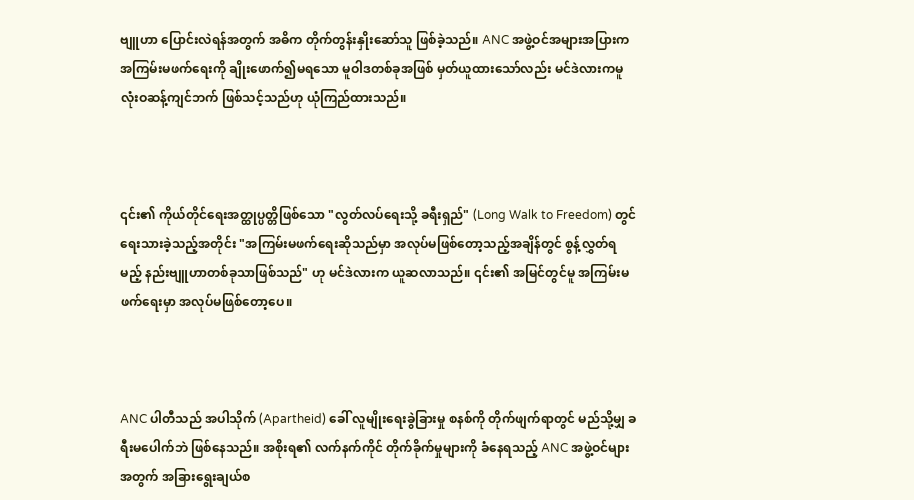ဗျူဟာ ပြောင်းလဲရန်အတွက် အဓိက တိုက်တွန်းနှိုးဆော်သူ ဖြစ်ခဲ့သည်။ ANC အဖွဲ့ဝင်အများအပြားက အကြမ်းမဖက်ရေးကို ချိုးဖောက်၍မရသော မူဝါဒတစ်ခုအဖြစ် မှတ်ယူထားသော်လည်း မင်ဒဲလားကမူ လုံးဝဆန့်ကျင်ဘက် ဖြစ်သင့်သည်ဟု ယုံကြည်ထားသည်။



၎င်း၏ ကိုယ်တိုင်ရေးအတ္ထုပ္ပတ္တိဖြစ်သော "လွတ်လပ်ရေးသို့ ခရီးရှည်" (Long Walk to Freedom) တွင် ရေးသားခဲ့သည့်အတိုင်း "အကြမ်းမဖက်ရေးဆိုသည်မှာ အလုပ်မဖြစ်တော့သည့်အချိန်တွင် စွန့်လွှတ်ရမည့် နည်းဗျူဟာတစ်ခုသာဖြစ်သည်" ဟု မင်ဒဲလားက ယူဆလာသည်။ ၎င်း၏ အမြင်တွင်မူ အကြမ်းမဖက်ရေးမှာ အလုပ်မဖြစ်တော့ပေ။



ANC ပါတီသည် အပါသိုက် (Apartheid) ခေါ် လူမျိုးရေးခွဲခြားမှု စနစ်ကို တိုက်ဖျက်ရာတွင် မည်သို့မျှ ခရီးမပေါက်ဘဲ ဖြစ်နေသည်။ အစိုးရ၏ လက်နက်ကိုင် တိုက်ခိုက်မှုများကို ခံနေရသည့် ANC အဖွဲ့ဝင်များအတွက် အခြားရွေးချယ်စ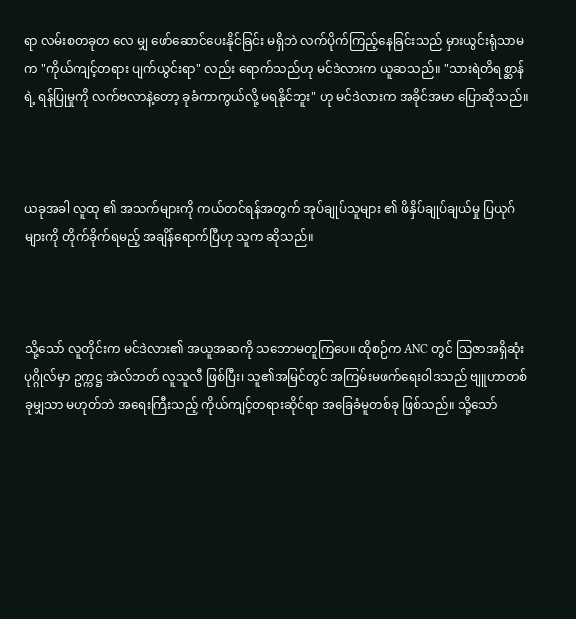ရာ လမ်းစတခုတ‌ လေ မျှ ဖော်ဆောင်ပေးနိုင်ခြင်း မရှိဘဲ လက်ပိုက်ကြည့်နေခြင်းသည် မှားယွင်းရုံသာမက "ကိုယ်ကျင့်တရား ပျက်ယွင်းရာ" လည်း ရောက်သည်ဟု မင်ဒဲလားက ယူဆသည်။ "သားရဲတိရစ္ဆာန်ရဲ့ ရန်ပြုမှုကို လက်ဗလာနဲ့တော့ ခုခံကာကွယ်လို့ မရနိုင်ဘူး" ဟု မင်ဒဲလားက အခိုင်အမာ ပြောဆိုသည်။



ယခုအခါ လူထု ၏ အသက်များကို ကယ်တင်ရန်အတွက် အုပ်ချုပ်သူများ ၏ ဖိနှိပ်ချုပ်ချယ်မှု ပြယုဂ်များကို တိုက်ခိုက်ရမည့် အချိန်ရောက်ပြီဟု သူက ဆိုသည်။



သို့သော် လူတိုင်းက မင်ဒဲလား၏ အယူအဆကို သဘောမတူကြပေ။ ထိုစဉ်က ANC တွင် သြဇာအရှိဆုံးပုဂ္ဂိုလ်မှာ ဥက္ကဋ္ဌ အဲလ်ဘတ် လူသူလီ ဖြစ်ပြီး၊ သူ၏အမြင်တွင် အကြမ်းမဖက်ရေးဝါဒသည် ဗျူဟာတစ်ခုမျှသာ မဟုတ်ဘဲ အရေးကြီးသည့် ကိုယ်ကျင့်တရားဆိုင်ရာ အခြေခံမူတစ်ခု ဖြစ်သည်။ သို့သော်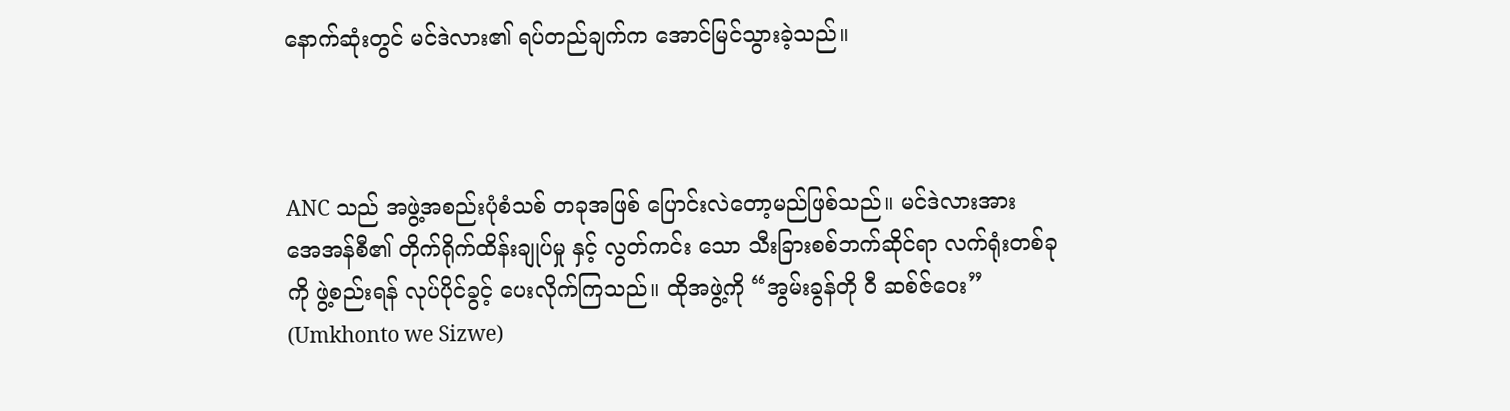နောက်ဆုံးတွင် မင်ဒဲလား၏ ရပ်တည်ချက်က အောင်မြင်သွားခဲ့သည်။



ANC သည် အဖွဲ့အစည်းပုံစံသစ် တခုအဖြစ် ပြောင်းလဲတော့မည်ဖြစ်သည်။ မင်ဒဲလားအား အေအန်စီ၏ တိုက်ရိုက်ထိန်းချုပ်မှု နှင့် လွတ်ကင်း‌ သော သီးခြားစစ်ဘက်ဆိုင်ရာ လက်ရုံးတစ်ခုကို ဖွဲ့စည်းရန် လုပ်ပိုင်ခွင့် ပေးလိုက်ကြသည်။ ထိုအဖွဲ့ကို “အွမ်းခွန်တို ဝီ ဆစ်ဇ်ဝေး” (Umkhonto we Sizwe)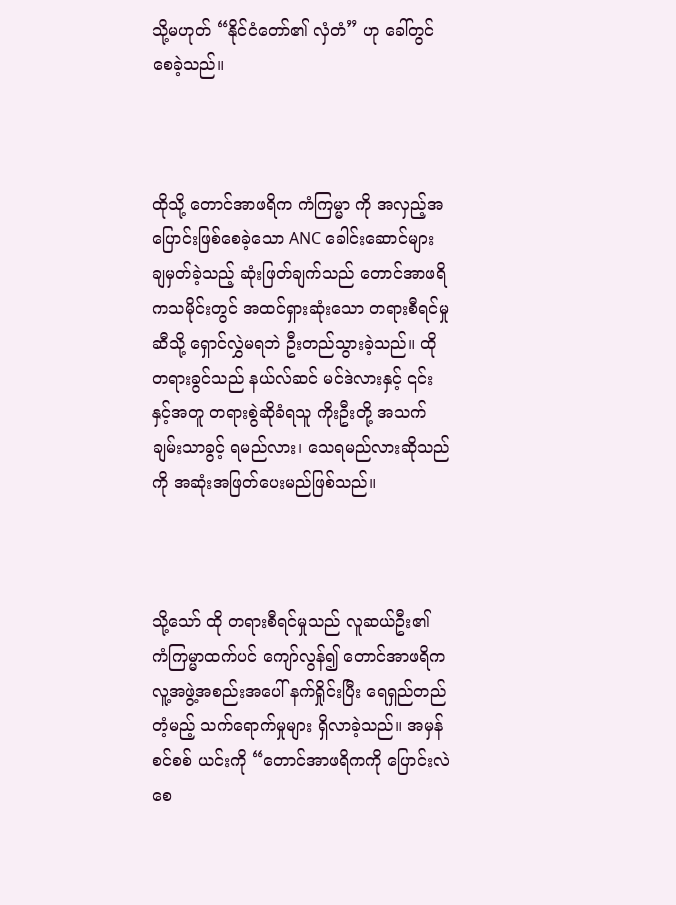သို့မဟုတ် “နိုင်ငံတော်၏ လှံတံ” ဟု ခေါ်တွင်စေခဲ့သည်။



ထိုသို့ တောင်အာဖရိက ကံကြမ္မာ ကို အလှည့်အပြောင်းဖြစ်စေခဲ့သော ANC ခေါင်းဆောင်များ ချမှတ်ခဲ့သည့် ဆုံးဖြတ်ချက်သည် တောင်အာဖရိကသမိုင်းတွင် အထင်ရှားဆုံးသော တရားစီရင်မှုဆီသို့ ရှောင်လွှဲမရဘဲ ဦးတည်သွားခဲ့သည်။ ထိုတရားခွင်သည် နယ်လ်ဆင် မင်ဒဲလားနှင့် ၎င်းနှင့်အတူ တရားစွဲဆိုခံရသူ ကိုးဦးတို့ အသက် ချမ်းသာခွင့် ရမည်လား၊ သေရမည်လားဆိုသည်ကို အဆုံးအဖြတ်ပေးမည်ဖြစ်သည်။



သို့သော် ထို တရားစီရင်မှုသည် လူဆယ်ဦး၏ ကံကြမ္မာထက်ပင် ကျော်လွန်၍ တောင်အာဖရိက လူ့အဖွဲ့အစည်းအပေါ် နက်ရှိုင်းပြီး ရေရှည်တည်တံ့မည့် သက်ရောက်မှုများ ရှိလာခဲ့သည်။ အမှန်စင်စစ် ယင်းကို “တောင်အာဖရိကကို ပြောင်းလဲစေ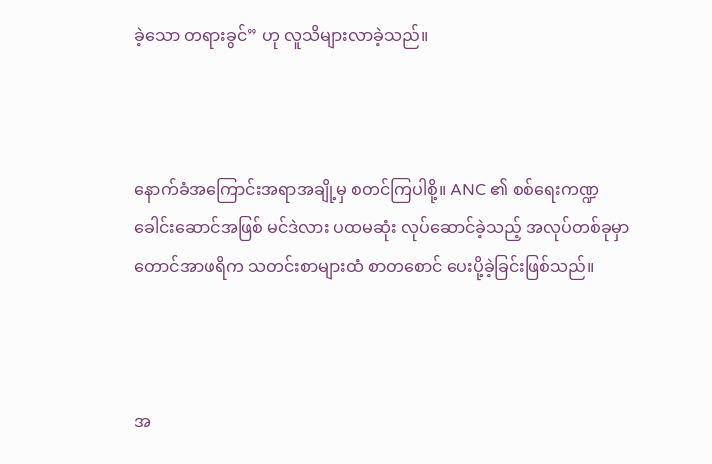ခဲ့သော တရားခွင်” ဟု လူသိများလာခဲ့သည်။



နောက်ခံအကြောင်းအရာအချို့မှ စတင်ကြပါစို့။ ANC ၏ စစ်ရေးကဏ္ဍ ခေါင်းဆောင်အဖြစ် မင်ဒဲလား ပထမဆုံး လုပ်ဆောင်ခဲ့သည့် အလုပ်တစ်ခုမှာ တောင်အာဖရိက သတင်းစာများထံ စာတစောင် ပေးပို့ခဲ့ခြင်းဖြစ်သည်။



အ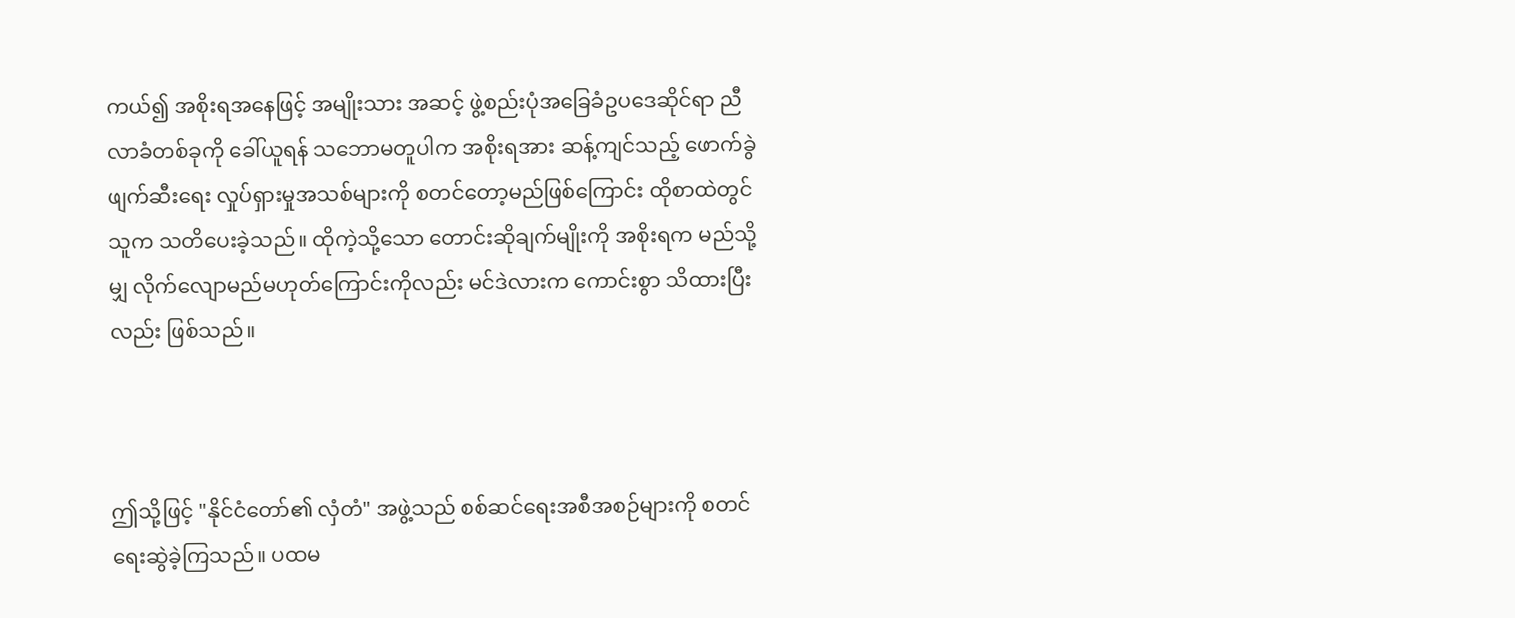ကယ်၍ အစိုးရအနေဖြင့် အမျိုးသား အဆင့် ဖွဲ့စည်းပုံအခြေခံဥပဒေဆိုင်ရာ ညီလာခံတစ်ခုကို ခေါ်ယူရန် သဘောမတူပါက အစိုးရအား ဆန့်ကျင်သည့် ဖောက်ခွဲဖျက်ဆီးရေး လှုပ်ရှားမှုအသစ်များကို စတင်တော့မည်ဖြစ်ကြောင်း ထိုစာထဲတွင် သူက သတိပေးခဲ့သည်။ ထိုကဲ့သို့သော တောင်းဆိုချက်မျိုးကို အစိုးရက မည်သို့မျှ လိုက်လျောမည်မဟုတ်ကြောင်းကိုလည်း မင်ဒဲလားက ကောင်းစွာ သိထားပြီးလည်း ဖြစ်သည်။



ဤသို့ဖြင့် "နိုင်ငံတော်၏ လှံတံ" အဖွဲ့သည် စစ်ဆင်ရေးအစီအစဉ်များကို စတင်ရေးဆွဲခဲ့ကြသည်။ ပထမ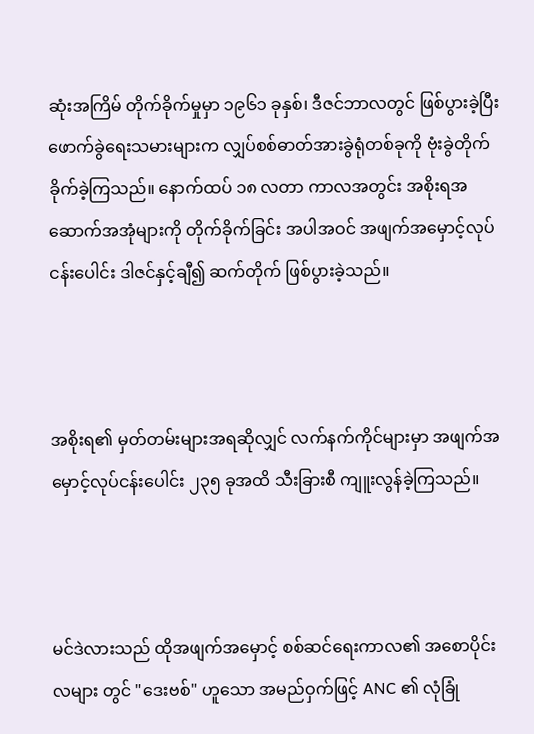ဆုံးအကြိမ် တိုက်ခိုက်မှုမှာ ၁၉၆၁ ခုနှစ်၊ ဒီဇင်ဘာလတွင် ဖြစ်ပွားခဲ့ပြီး ဖောက်ခွဲရေးသမားများက လျှပ်စစ်ဓာတ်အားခွဲရုံတစ်ခုကို ဗုံးခွဲတိုက်ခိုက်ခဲ့ကြသည်။ နောက်ထပ် ၁၈ လတာ ကာလအတွင်း အစိုးရအဆောက်အအုံများကို တိုက်ခိုက်ခြင်း အပါအဝင် အဖျက်အမှောင့်လုပ်ငန်းပေါင်း ဒါဇင်နှင့်ချီ၍ ဆက်တိုက် ဖြစ်ပွားခဲ့သည်။



အစိုးရ၏ မှတ်တမ်းများအရဆိုလျှင် လက်နက်ကိုင်များမှာ အဖျက်အမှောင့်လုပ်ငန်းပေါင်း ၂၃၅ ခုအထိ သီးခြားစီ ကျူးလွန်ခဲ့ကြသည်။



မင်ဒဲလားသည် ထိုအဖျက်အမှောင့် စစ်ဆင်ရေးကာလ၏ အစောပိုင်းလများ တွင် "ဒေးဗစ်" ဟူသော အမည်ဝှက်ဖြင့် ANC ၏ လုံခြုံ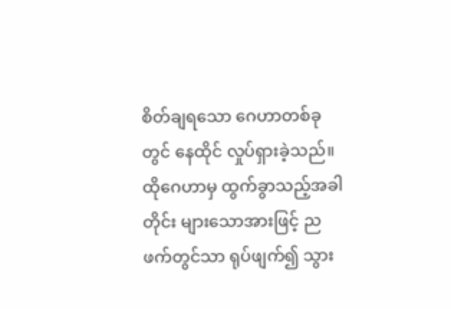စိတ်ချရသော ဂေဟာတစ်ခုတွင် နေထိုင် လှုပ်ရှားခဲ့သည်။ ထိုဂေဟာမှ ထွက်ခွာသည့်အခါတိုင်း များသောအားဖြင့် ညဖက်တွင်သာ ရုပ်ဖျက်၍ သွား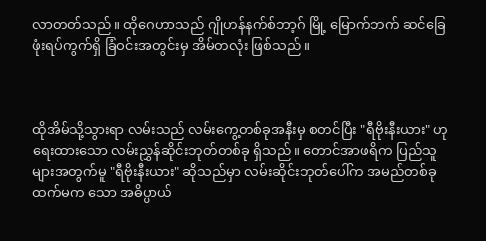လာတတ်သည်။ ထိုဂေဟာသည် ဂျိုဟန်နက်စ်ဘာ့ဂ် မြို့ မြောက်ဘက် ဆင်ခြေဖုံးရပ်ကွက်ရှိ ခြံဝင်းအတွင်းမှ အိမ်တလုံး ဖြစ်သည်။



ထိုအိမ်သို့သွားရာ လမ်းသည် လမ်းကွေ့တစ်ခုအနီးမှ စတင်ပြီး "ရီဗိုးနီးယား" ဟု ရေးထားသော လမ်းညွှန်ဆိုင်းဘုတ်တစ်ခု ရှိသည်။ တောင်အာဖရိက ပြည်သူများအတွက်မူ "ရီဗိုးနီးယား" ဆိုသည်မှာ လမ်းဆိုင်းဘုတ်ပေါ်က အမည်တစ်ခုထက်မက သော အဓိပ္ပာယ်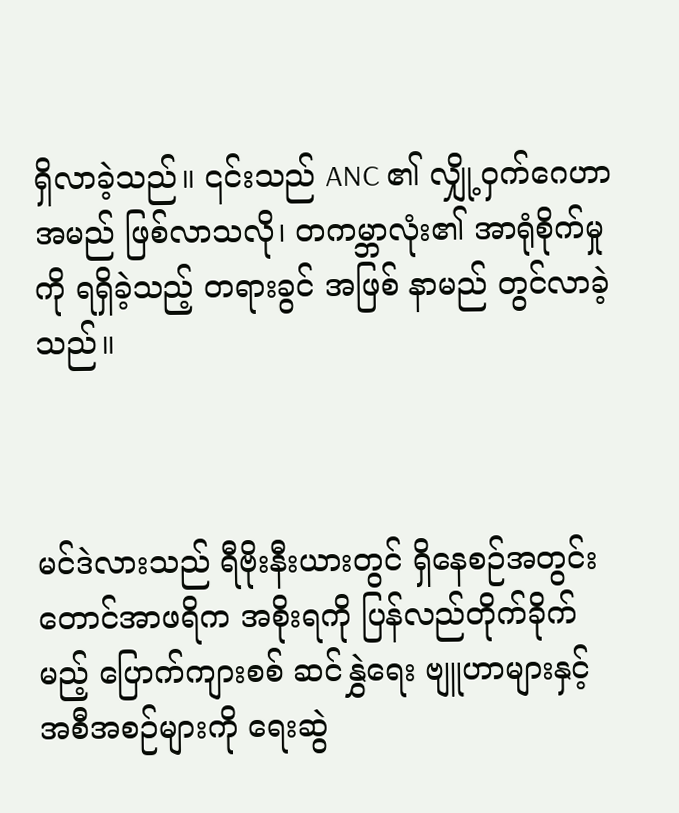ရှိလာခဲ့သည်။ ၎င်းသည် ANC ၏ လျှို့ဝှက်ဂေဟာအမည် ဖြစ်လာသလို၊ တကမ္ဘာလုံး၏ အာရုံစိုက်မှုကို ရရှိခဲ့သည့် တရားခွင် အဖြစ် နာမည် တွင်လာခဲ့သည်။



မင်ဒဲလားသည် ရီဗိုးနီးယားတွင် ရှိနေစဉ်အတွင်း တောင်အာဖရိက အစိုးရကို ပြန်လည်တိုက်ခိုက်မည့် ပြောက်ကျားစစ် ဆင်နွှဲရေး ဗျူဟာများနှင့် အစီအစဉ်များကို ရေးဆွဲ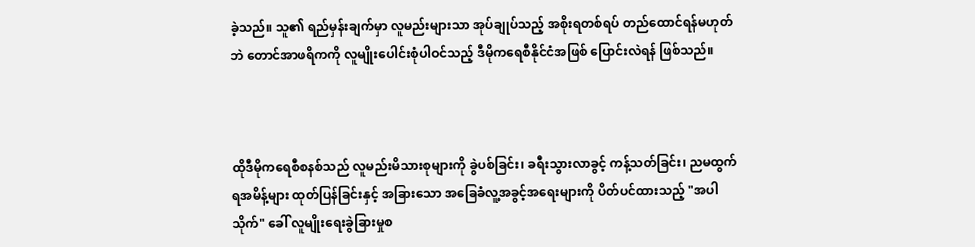ခဲ့သည်။ သူ၏ ရည်မှန်းချက်မှာ လူမည်းများသာ အုပ်ချုပ်သည့် အစိုးရတစ်ရပ် တည်ထောင်ရန်မဟုတ်ဘဲ တောင်အာဖရိကကို လူမျိုးပေါင်းစုံပါဝင်သည့် ဒီမိုကရေစီနိုင်ငံအဖြစ် ပြောင်းလဲရန် ဖြစ်သည်။



ထိုဒီမိုကရေစီစနစ်သည် လူမည်းမိသားစုများကို ခွဲပစ်ခြင်း၊ ခရီးသွားလာခွင့် ကန့်သတ်ခြင်း၊ ညမထွက်ရအမိန့်များ ထုတ်ပြန်ခြင်းနှင့် အခြားသော အခြေခံလူ့အခွင့်အရေးများကို ပိတ်ပင်ထားသည့် "အပါသိုက်" ခေါ် လူမျိုးရေးခွဲခြားမှုစ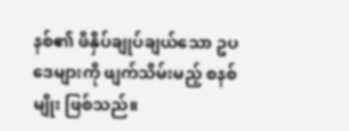နစ်၏ ဖိနှိပ်ချုပ်ချယ်သော ဥပဒေများကို ဖျက်သိမ်းမည့် စနစ်မျိုး ဖြစ်သည်။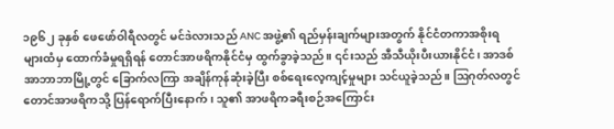၁၉၆၂ ခုနှစ် ဖေဖော်ဝါရီလတွင် မင်ဒဲလားသည် ANC အဖွဲ့၏ ရည်မှန်းချက်များအတွက် နိုင်ငံတကာအစိုးရများထံမှ ထောက်ခံမှုရရှိရန် တောင်အာဖရိကနိုင်ငံမှ ထွက်ခွာခဲ့သည်။ ၎င်းသည် အီသီယိုးပီးယားနိုင်ငံ၊ အာဒစ်အာဘာဘာမြို့တွင် ခြောက်လကြာ အချိန်ကုန်ဆုံးခဲ့ပြီး စစ်ရေးလေ့ကျင့်မှုများ သင်ယူခဲ့သည်။ ဩဂုတ်လတွင် တောင်အာဖရိကသို့ ပြန်ရောက်ပြီးနောက်၊ သူ၏ အာဖရိကခရီးစဉ်အကြောင်း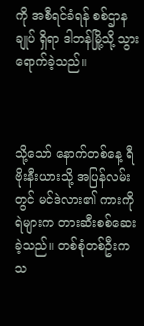ကို အစီရင်ခံရန် စစ်ဌာနချုပ် ရှိရာ ဒါဘန်မြို့သို့ သွားရောက်ခဲ့သည်။



သို့သော် နောက်တစ်နေ့ ရီဗိုးနီးယားသို့ အပြန်လမ်းတွင် မင်ဒဲလား၏ ကားကို ရဲများက တားဆီးစစ်ဆေးခဲ့သည်။ တစ်စုံတစ်ဦးက သ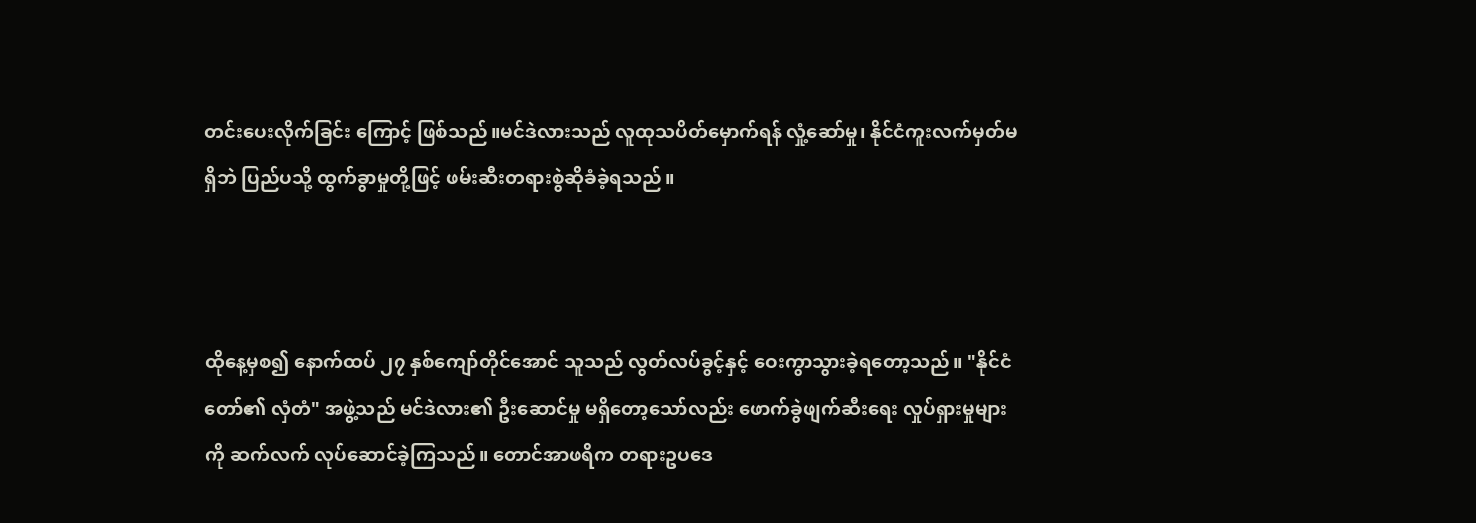တင်းပေးလိုက်ခြင်း ကြောင့် ဖြစ်သည်။မင်ဒဲလားသည် လူထုသပိတ်မှောက်ရန် လှုံ့ဆော်မှု၊ နိုင်ငံကူးလက်မှတ်မရှိဘဲ ပြည်ပသို့ ထွက်ခွာမှုတို့ဖြင့် ဖမ်းဆီးတရားစွဲဆိုခံခဲ့ရသည်။



ထိုနေ့မှစ၍ နောက်ထပ် ၂၇ နှစ်ကျော်တိုင်အောင် သူသည် လွတ်လပ်ခွင့်နှင့် ဝေးကွာသွားခဲ့ရတော့သည်။ "နိုင်ငံတော်၏ လှံတံ" အဖွဲ့သည် မင်ဒဲလား၏ ဦးဆောင်မှု မရှိတော့သော်လည်း ဖောက်ခွဲဖျက်ဆီးရေး လှုပ်ရှားမှုများကို ဆက်လက် လုပ်ဆောင်ခဲ့ကြသည်။ တောင်အာဖရိက တရားဥပဒေ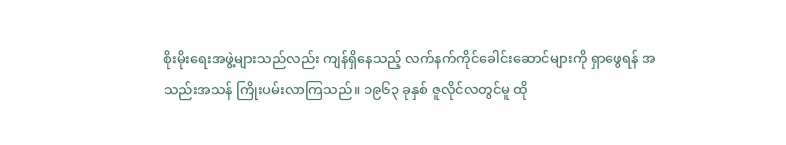စိုးမိုးရေးအဖွဲ့များသည်လည်း ကျန်ရှိနေသည့် လက်နက်ကိုင်ခေါင်းဆောင်များကို ရှာဖွေရန် အသည်းအသန် ကြိုးပမ်းလာကြသည်။ ၁၉၆၃ ခုနှစ် ဇူလိုင်လတွင်မူ ထို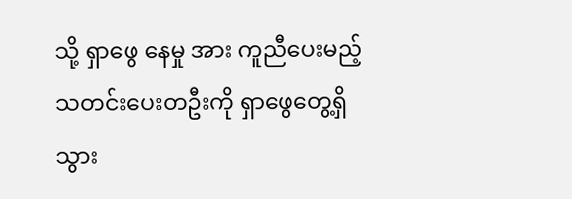သို့ ရှာဖွေ နေမှု အား ကူညီပေးမည့် သတင်းပေးတဦးကို ရှာဖွေတွေ့ရှိသွား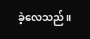ခဲ့လေသည်။